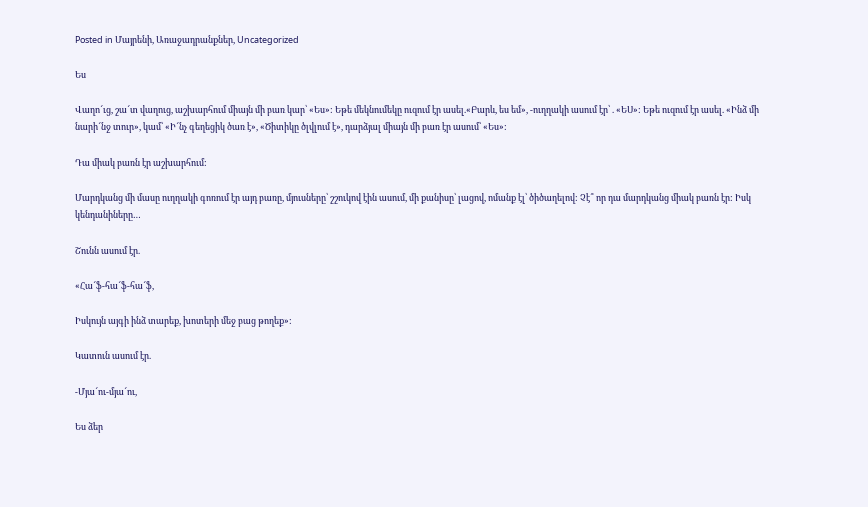Posted in Մայրենի, Առաջադրանքներ, Uncategorized

Ես

Վաղո՜ւց, շա՜տ վաղուց, աշխարհում միայն մի բառ կար՝ «Ես»: Եթե մեկնումեկը ուզում էր ասել.«Բարև, ես եմ», -ուղղակի ասում էր՝ . «ԵՍ»: Եթե ուզում էր ասել. «Ինձ մի նարի՜նջ տուր», կամ՝ «Ի՜նչ գեղեցիկ ծառ է», «Ծիտիկը ծլվլում է», դարձյալ միայն մի բառ էր ասում՝ «Ես»:

Դա միակ բառն էր աշխարհում:

Մարդկանց մի մասը ուղղակի գոռում էր այդ բառը, մյուսները՝ շշուկով էին ասում, մի քանիսը՝ լացով, ոմանք էլ՝ ծիծաղելով: Չէ՞ որ դա մարդկանց միակ բառն էր: Իսկ կենդանիները…

Շունն ասում էր.

«Հա՜ֆ-հա՜ֆ-հա՜ֆ,

Իսկույն այգի ինձ տարեք, խոտերի մեջ բաց թողեք»:

Կատուն ասում էր.

-Մյա՜ու-մյա՜ու,

Ես ձեր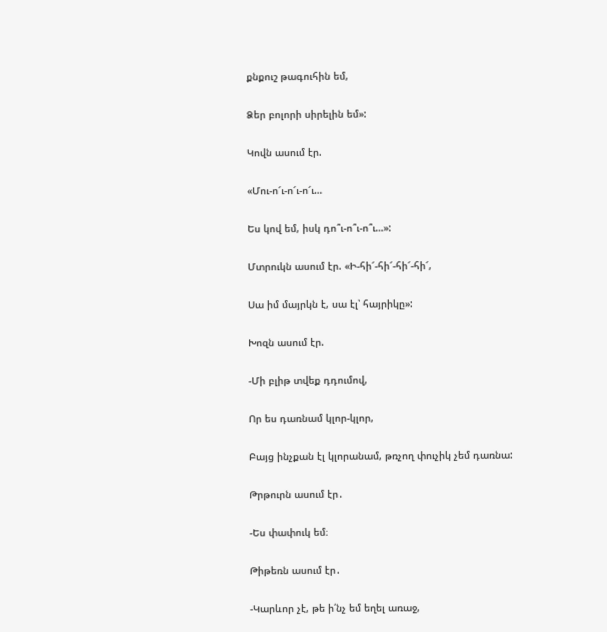քնքուշ թագուհին եմ,

Ձեր բոլորի սիրելին եմ»:

Կովն ասում էր.

«Մու-ո՜ւ-ո՜ւ-ո՜ւ…

Ես կով եմ, իսկ դո՞ւ-ո՞ւ-ո՞ւ…»:

Մտրուկն ասում էր. «Ի-հի՜-հի՜-հի՜-հի՜,

Սա իմ մայրկն է, սա էլ՝ հայրիկը»:

Խոզն ասում էր.

-Մի բլիթ տվեք դդումով,

Որ ես դառնամ կլոր-կլոր,

Բայց ինչքան էլ կլորանամ, թռչող փուչիկ չեմ դառնա:

Թրթուրն ասում էր․

-Ես փափուկ եմ։

Թիթեռն ասում էր․

-Կարևոր չէ, թե ի՛նչ եմ եղել առաջ,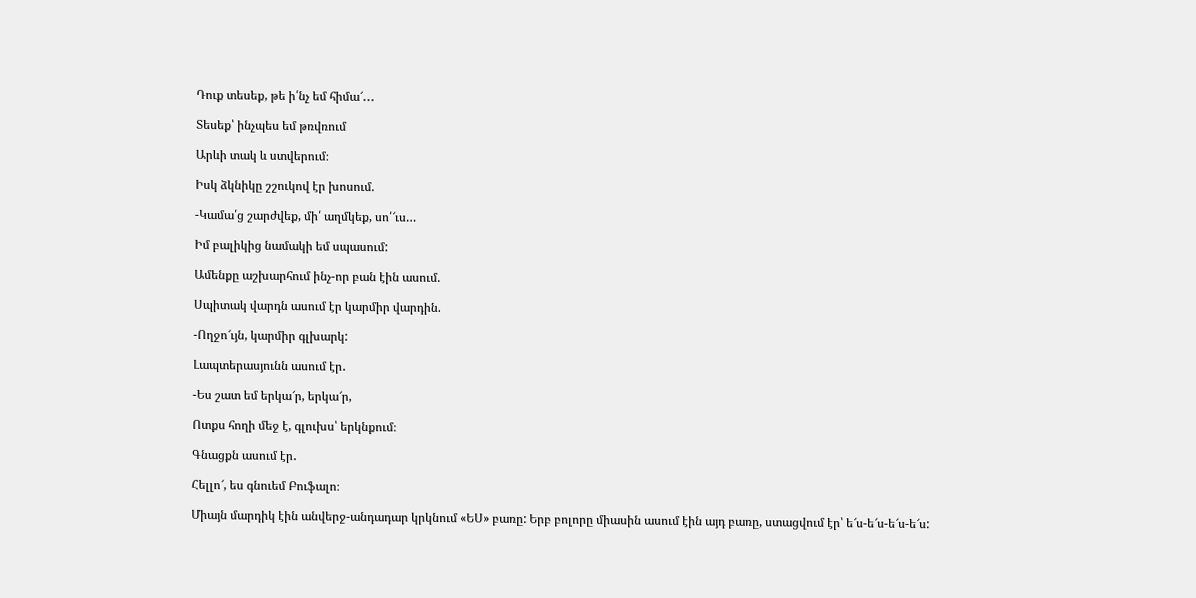Դուք տեսեք, թե ի՛նչ եմ հիմա՜․․․

Տեսեք՝ ինչպես եմ թռվռում

Արևի տակ և ստվերում։

Իսկ ձկնիկը շշուկով էր խոսում.

-Կամա՛ց շարժվեք, մի՛ աղմկեք, սո՛՜ւս…

Իմ բալիկից նամակի եմ սպասում:

Ամենքը աշխարհում ինչ-որ բան էին ասում.

Սպիտակ վարդն ասում էր կարմիր վարդին.

-Ողջո՜ւյն, կարմիր գլխարկ:

Լապտերասյունն ասում էր․

-Ես շատ եմ երկա՜ր, երկա՜ր,

Ոտքս հողի մեջ է, գլուխս՝ երկնքում։

Գնացքն ասում էր․

Հելլո՜, ես գնուեմ Բուֆալո։

Միայն մարդիկ էին անվերջ-անդադար կրկնում «ԵՍ» բառը: Երբ բոլորը միասին ասում էին այդ բառը, ստացվում էր՝ ե՜ս-ե՜ս-ե՜ս-ե՜ս: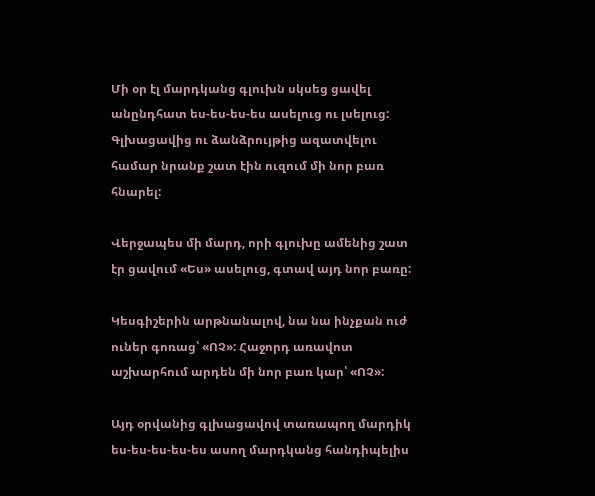Մի օր էլ մարդկանց գլուխն սկսեց ցավել անընդհատ ես-ես-ես-ես ասելուց ու լսելուց: Գլխացավից ու ձանձրույթից ազատվելու համար նրանք շատ էին ուզում մի նոր բառ հնարել:

Վերջապես մի մարդ, որի գլուխը ամենից շատ էր ցավում «Ես» ասելուց, գտավ այդ նոր բառը:

Կեսգիշերին արթնանալով, նա նա ինչքան ուժ ուներ գոռաց՝ «ՈՉ»: Հաջորդ առավոտ աշխարհում արդեն մի նոր բառ կար՝ «ՈՉ»:

Այդ օրվանից գլխացավով տառապող մարդիկ ես-ես-ես-ես-ես ասող մարդկանց հանդիպելիս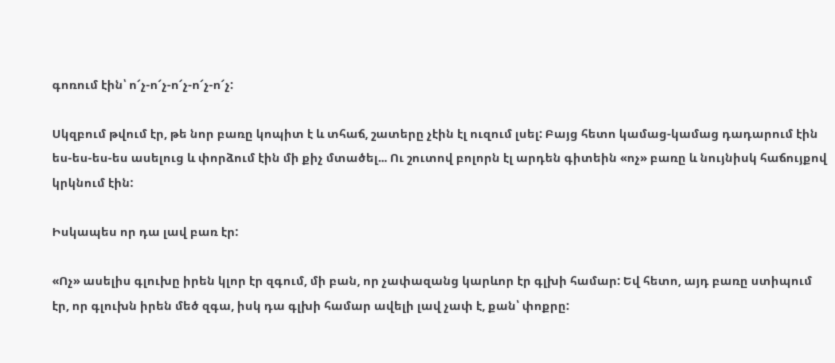գոռում էին՝ ո՜չ-ո՜չ-ո՜չ-ո՜չ-ո՜չ:

Սկզբում թվում էր, թե նոր բառը կոպիտ է և տհաճ, շատերը չէին էլ ուզում լսել: Բայց հետո կամաց-կամաց դադարում էին ես-ես-ես-ես ասելուց և փորձում էին մի քիչ մտածել... Ու շուտով բոլորն էլ արդեն գիտեին «ոչ» բառը և նույնիսկ հաճույքով կրկնում էին:

Իսկապես որ դա լավ բառ էր:

«Ոչ» ասելիս գլուխը իրեն կլոր էր զգում, մի բան, որ չափազանց կարևոր էր գլխի համար: Եվ հետո, այդ բառը ստիպում էր, որ գլուխն իրեն մեծ զգա, իսկ դա գլխի համար ավելի լավ չափ է, քան՝ փոքրը: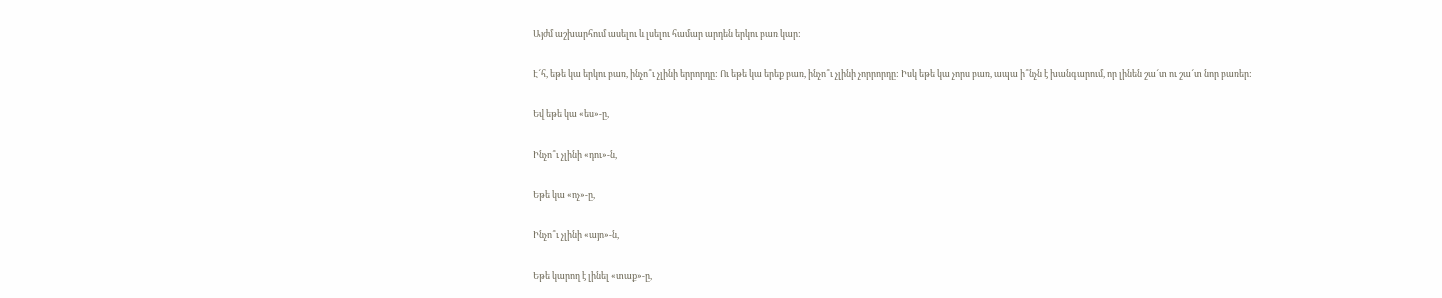Այժմ աշխարհում ասելու և լսելու համար արդեն երկու բառ կար:

Է՜հ, եթե կա երկու բառ, ինչո՞ւ չլինի երրորդը: Ու եթե կա երեք բառ, ինչո՞ւ չլինի չորրորդը: Իսկ եթե կա չորս բառ, ապա ի՞նչն է խանգարում, որ լինեն շա՜տ ու շա՜տ նոր բառեր:

Եվ եթե կա «ես»-ը,

Ինչո՞ւ չլինի «դու»-ն,

Եթե կա «ոչ»-ը,

Ինչո՞ւ չլինի «այո»-ն,

Եթե կարող է լինել «տաք»-ը,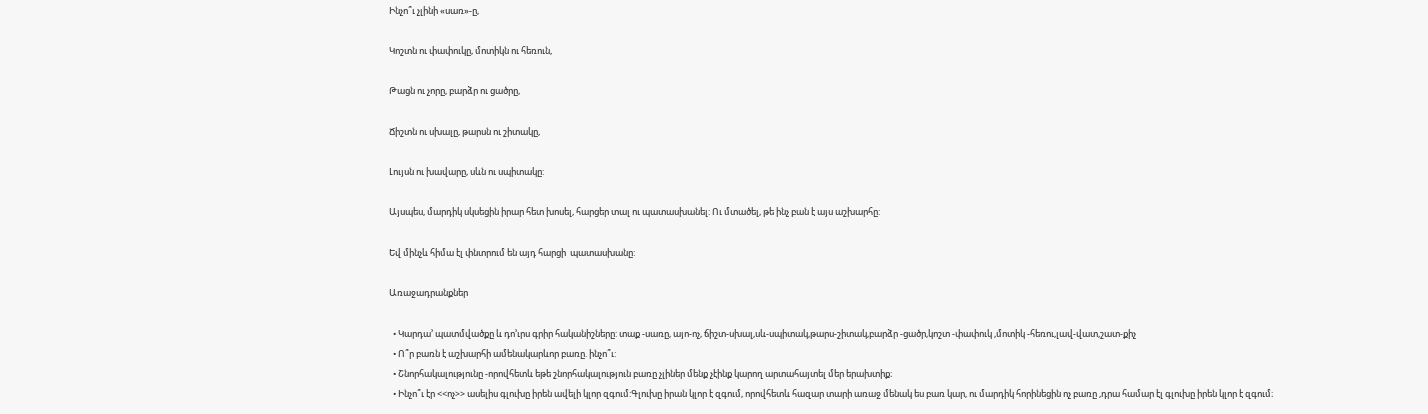Ինչո՞ւ չլինի «սառ»-ը,

Կոշտն ու փափուկը, մոտիկն ու հեռուն,

Թացն ու չորը, բարձր ու ցածրը,

Ճիշտն ու սխալը, թարսն ու շիտակը,

Լույսն ու խավարը, սևն ու սպիտակը:

Այսպես, մարդիկ սկսեցին իրար հետ խոսել, հարցեր տալ ու պատասխանել: Ու մտածել, թե ինչ բան է այս աշխարհը:

Եվ մինչև հիմա էլ փնտրում են այդ հարցի  պատասխանը:

Առաջադրանքներ

  • Կարդա’ պատմվածքը և դո’ւրս գրիր հականիշները: տաք -սառը, այո-ոչ, ճիշտ-սխալ,սև-սպիտակ,թարս-շիտակ,բարձր -ցածր,կոշտ -փափուկ ,մոտիկ -հեռու,լավ-վատ,շատ-քիչ
  • Ո՞ր բառն է աշխարհի ամենակարևոր բառը. ինչո՞ւ:
  • Շնորհակալությունը -որովհետև եթե շնորհակալություն բառը չլիներ մենք չէինք կարող արտահայտել մեր երախտիք։
  • Ինչո՞ւ էր <<ոչ>> ասելիս գլուխը իրեն ավելի կլոր զգում:Գլուխը իրան կլոր է զգում, որովհետև հազար տարի առաջ մենակ ես բառ կար, ու մարդիկ հորինեցին ոչ բառը ,դրա համար էլ գլուխը իրեն կլոր է զգում։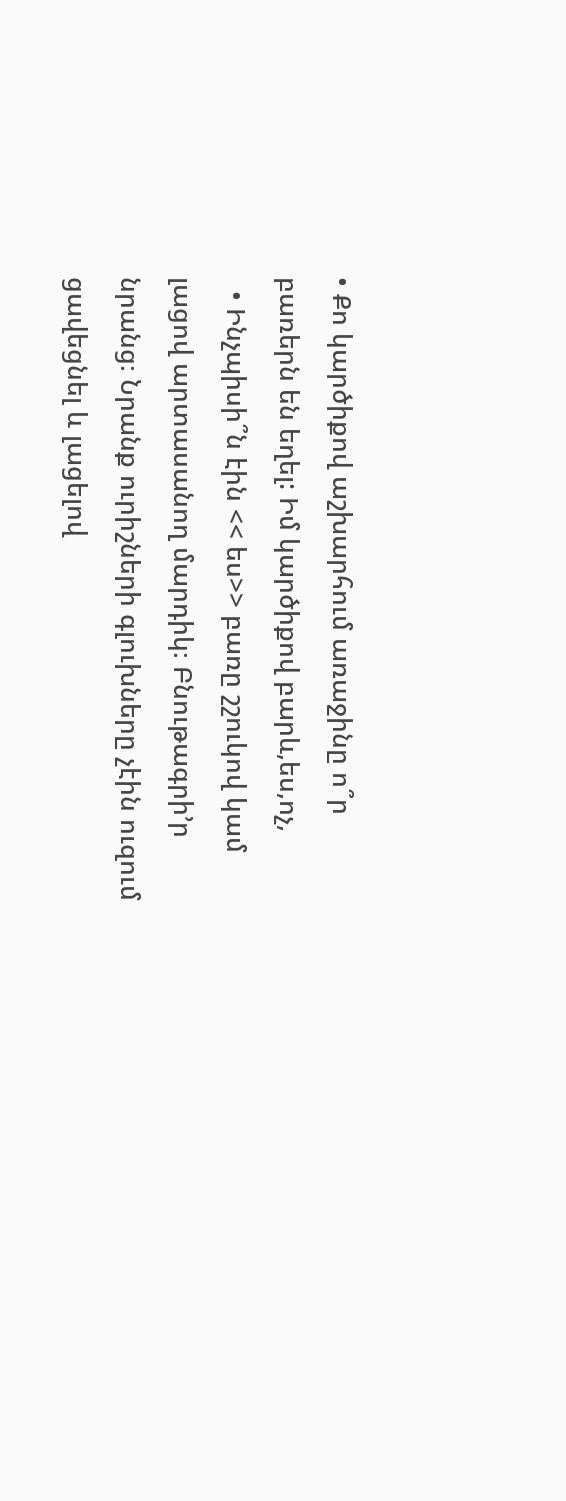• Քո կարծիքով աշխարհում առաջինը ո՞ր բառերն են եղել: Իմ կարծիքով բարև,ես,ոչ,
  • Ինչպիսի՞ն էին << ես>> բառը շշուկով կամ լացով արտասանող մարդիկ։ Բնութագրի’ր նրանց։ Նրանք ուրիշների գլուխները չէին ուզում ցավեցնել և լացելով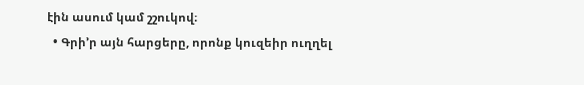էին ասում կամ շշուկով։
  • Գրի’ր այն հարցերը, որոնք կուզեիր ուղղել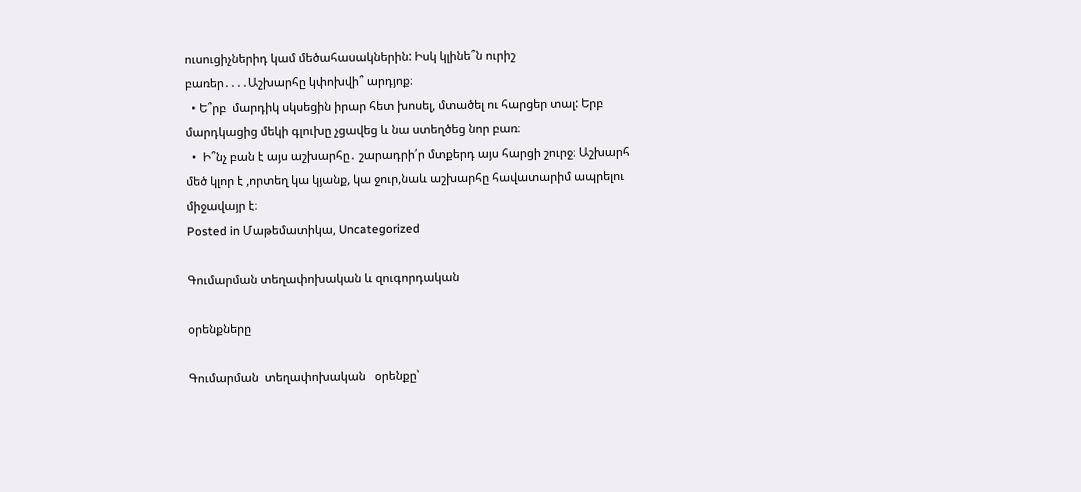ուսուցիչներիդ կամ մեծահասակներին: Իսկ կլինե՞ն ուրիշ բառեր․․․․Աշխարհը կփոխվի՞ արդյոք։
  • Ե՞րբ  մարդիկ սկսեցին իրար հետ խոսել, մտածել ու հարցեր տալ: Երբ մարդկացից մեկի գլուխը չցավեց և նա ստեղծեց նոր բառ։
  •  Ի՞նչ բան է այս աշխարհը․ շարադրի՛ր մտքերդ այս հարցի շուրջ։ Աշխարհ մեծ կլոր է ,որտեղ կա կյանք, կա ջուր,նաև աշխարհը հավատարիմ ապրելու միջավայր է։
Posted in Մաթեմատիկա, Uncategorized

Գումարման տեղափոխական և զուգորդական

օրենքները

Գումարման  տեղափոխական   օրենքը՝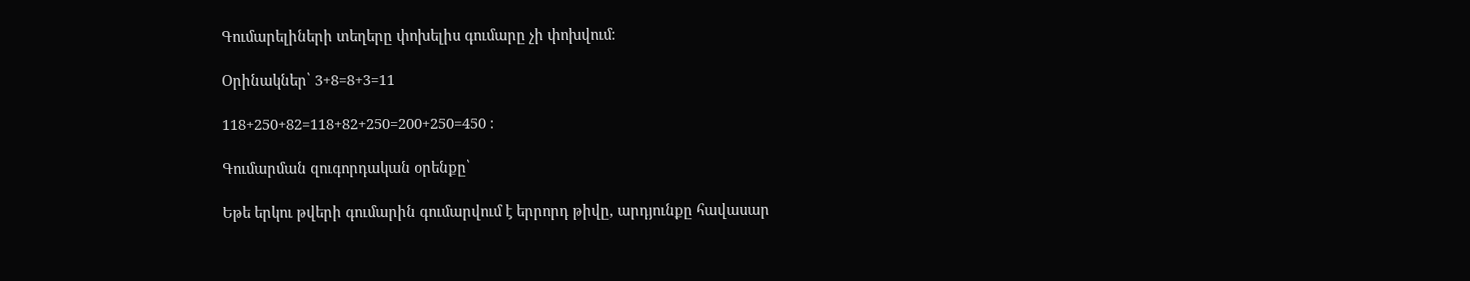Գումարելիների տեղերը փոխելիս գումարը չի փոխվում։

Օրինակներ՝ 3+8=8+3=11

118+250+82=118+82+250=200+250=450 ։

Գումարման զուգորդական օրենքը՝

Եթե երկու թվերի գումարին գումարվում է երրորդ թիվը, արդյունքը հավասար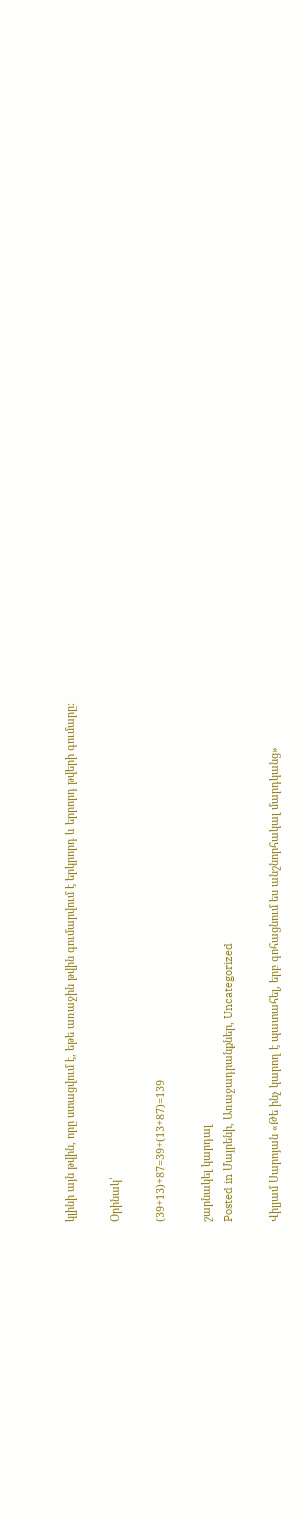կլինի այն թվին, որը ստացվում է, եթե առաջին թվին գումարվում է երկրորդ և երրորդ թվերի գումարը։

Օրինակ՝

(39+13)+87=39+(13+87)=139

շարնակել կարդալ
Posted in Մայրենի, Առաջադրանքներ, Uncategorized

Վիլյամ Սարոյան «Թե ինչ կարող է պատահել, երբ գոհացնում ես անշնորհակալ մարդկանց»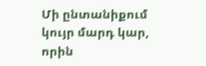Մի ընտանիքում կույր մարդ կար, որին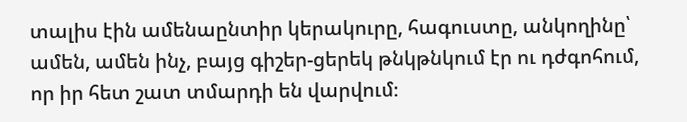տալիս էին ամենաընտիր կերակուրը, հագուստը, անկողինը՝ ամեն, ամեն ինչ, բայց գիշեր-ցերեկ թնկթնկում էր ու դժգոհում, որ իր հետ շատ տմարդի են վարվում։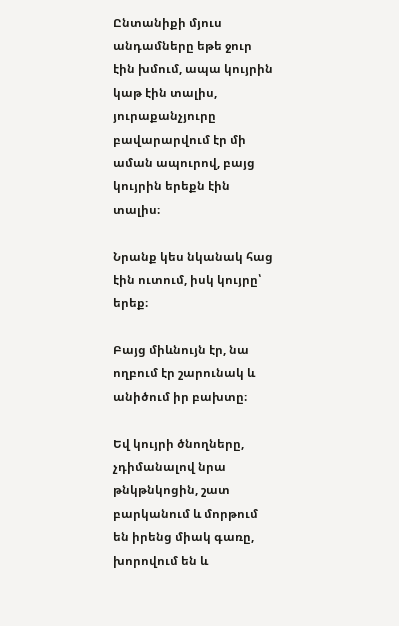Ընտանիքի մյուս անդամները եթե ջուր էին խմում, ապա կույրին կաթ էին տալիս, յուրաքանչյուրը բավարարվում էր մի աման ապուրով, բայց կույրին երեքն էին տալիս։

Նրանք կես նկանակ հաց էին ուտում, իսկ կույրը՝ երեք։

Բայց միևնույն էր, նա ողբում էր շարունակ և անիծում իր բախտը։

Եվ կույրի ծնողները, չդիմանալով նրա թնկթնկոցին, շատ բարկանում և մորթում են իրենց միակ գառը, խորովում են և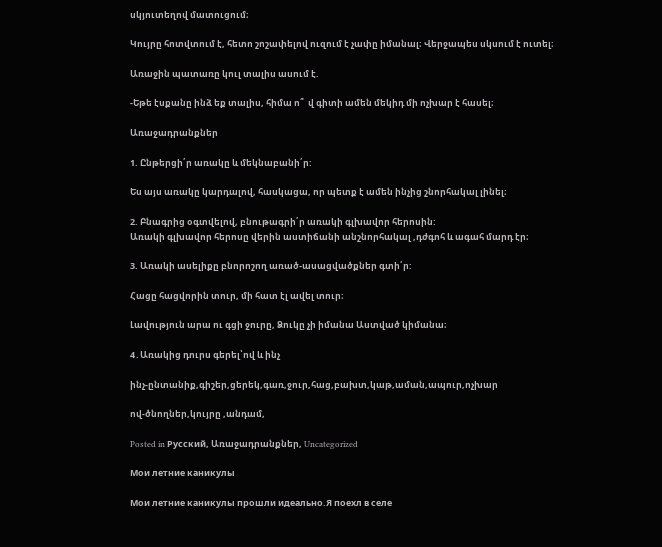սկյուտեղով մատուցում։

Կույրը հոտվտում է, հետո շոշափելով ուզում է չափը իմանալ։ Վերջապես սկսում է ուտել։

Առաջին պատառը կուլ տալիս ասում է.

-Եթե էսքանը ինձ եք տալիս, հիմա ո՞  վ գիտի ամեն մեկիդ մի ոչխար է հասել։

Առաջադրանքներ

1. Ընթերցի՛ր առակը և մեկնաբանի՛ր:

Ես այս առակը կարդալով, հասկացա, որ պետք է ամեն ինչից շնորհակալ լինել։

2. Բնագրից օգտվելով, բնութագրի՛ր առակի գլխավոր հերոսին:
Առակի գլխավոր հերոսը վերին աստիճանի անշնորհակալ ,դժգոհ և ագահ մարդ էր։

3. Առակի ասելիքը բնորոշող առած-ասացվածքներ գտի՛ր:

Հացը հացվորին տուր, մի հատ էլ ավել տուր։

Լավություն արա ու գցի ջուրը, Ձուկը չի իմանա Աստված կիմանա։

4․Առակից դուրս գերել՝ով և ինչ

ինչ-ընտանիք,գիշեր,ցերեկ,գառ,ջուր,հաց,բախտ,կաթ,աման,ապուր,ոչխար

ով-ծնողներ,կույրը ,անդամ,

Posted in Русский, Առաջադրանքներ, Uncategorized

Мои летние каникулы

Мои летние каникулы прошли идеально.Я поехл в селе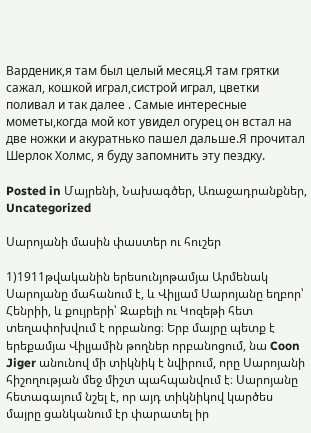Варденик,я там был целый месяц.Я там грятки сажал, кошкой играл,систрой играл, цветки поливал и так далее . Самые интересные мометы,когда мой кот увидел огурец он встал на две ножки и акуратнько пашeл дальше.Я прочитал Шерлок Холмс, я буду запомнить эту пездку.

Posted in Մայրենի, Նախագծեր, Առաջադրանքներ, Uncategorized

Սարոյանի մասին փաստեր ու հուշեր

1)1911թվականին երեսունյոթամյա Արմենակ Սարոյանը մահանում է, և Վիլյամ Սարոյանը եղբոր՝ Հենրիի, և քույրերի՝ Զաբելի ու Կոզեթի հետ տեղափոխվում է որբանոց։ Երբ մայրը պետք է երեքամյա Վիլյամին թողներ որբանոցում, նա Coon Jiger անունով մի տիկնիկ է նվիրում, որը Սարոյանի հիշողության մեջ միշտ պահպանվում է։ Սարոյանը հետագայում նշել է, որ այդ տիկնիկով կարծես մայրը ցանկանում էր փարատել իր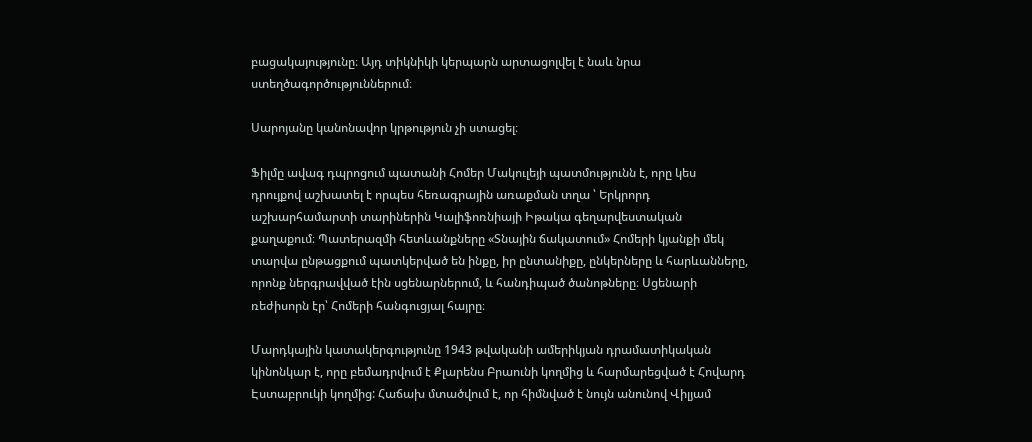բացակայությունը։ Այդ տիկնիկի կերպարն արտացոլվել է նաև նրա ստեղծագործություններում։

Սարոյանը կանոնավոր կրթություն չի ստացել։

Ֆիլմը ավագ դպրոցում պատանի Հոմեր Մակուլեյի պատմությունն է, որը կես դրույքով աշխատել է որպես հեռագրային առաքման տղա ՝ Երկրորդ աշխարհամարտի տարիներին Կալիֆոռնիայի Իթակա գեղարվեստական քաղաքում։ Պատերազմի հետևանքները «Տնային ճակատում» Հոմերի կյանքի մեկ տարվա ընթացքում պատկերված են ինքը, իր ընտանիքը, ընկերները և հարևանները, որոնք ներգրավված էին սցենարներում, և հանդիպած ծանոթները։ Սցենարի ռեժիսորն էր՝ Հոմերի հանգուցյալ հայրը։

Մարդկային կատակերգությունը 1943 թվականի ամերիկյան դրամատիկական կինոնկար է, որը բեմադրվում է Քլարենս Բրաունի կողմից և հարմարեցված է Հովարդ Էստաբրուկի կողմից: Հաճախ մտածվում է, որ հիմնված է նույն անունով Վիլյամ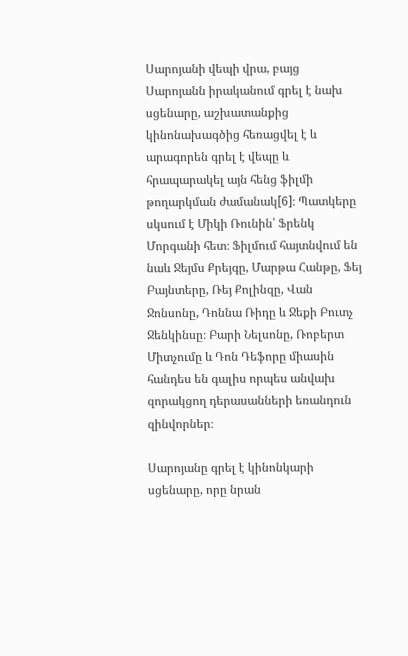Սարոյանի վեպի վրա, բայց Սարոյանն իրականում գրել է նախ սցենարը, աշխատանքից կինոնախագծից հեռացվել է և արագորեն գրել է վեպը և հրապարակել այն հենց ֆիլմի թողարկման ժամանակ[6]։ Պատկերը սկսում է Միկի Ռունին՝ Ֆրենկ Մորգանի հետ։ Ֆիլմում հայտնվում են նաև Ջեյմս Քրեյգը, Մարթա Հանթը, Ֆեյ Բայնտերը, Ռեյ Քոլինզը, Վան Ջոնսոնը, Դոննա Ռիդը և Ջեքի Բուտչ Ջենկինսը։ Բարի Նելսոնը, Ռոբերտ Միտչումը և Դոն Դեֆորը միասին հանդես են գալիս որպես անվախ զորակցող դերասանների եռանդուն զինվորներ։

Սարոյանը գրել է կինոնկարի սցենարը, որը նրան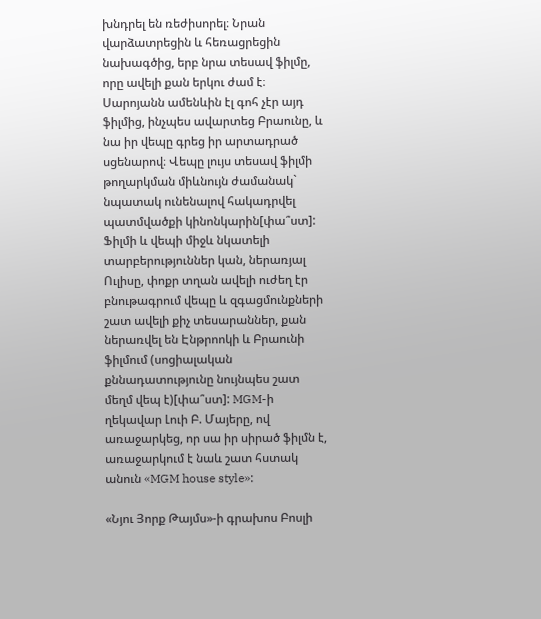խնդրել են ռեժիսորել։ Նրան վարձատրեցին և հեռացրեցին նախագծից, երբ նրա տեսավ ֆիլմը, որը ավելի քան երկու ժամ է։ Սարոյանն ամենևին էլ գոհ չէր այդ ֆիլմից, ինչպես ավարտեց Բրաունը, և նա իր վեպը գրեց իր արտադրած սցենարով։ Վեպը լույս տեսավ ֆիլմի թողարկման միևնույն ժամանակ` նպատակ ունենալով հակադրվել պատմվածքի կինոնկարին[փա՞ստ]: Ֆիլմի և վեպի միջև նկատելի տարբերություններ կան, ներառյալ Ուլիսը, փոքր տղան ավելի ուժեղ էր բնութագրում վեպը և զգացմունքների շատ ավելի քիչ տեսարաններ, քան ներառվել են Էնթրոոկի և Բրաունի ֆիլմում (սոցիալական քննադատությունը նույնպես շատ մեղմ վեպ է)[փա՞ստ]: MGM-ի ղեկավար Լուի Բ. Մայերը, ով առաջարկեց, որ սա իր սիրած ֆիլմն է, առաջարկում է նաև շատ հստակ անուն «MGM house style»:

«Նյու Յորք Թայմս»-ի գրախոս Բոսլի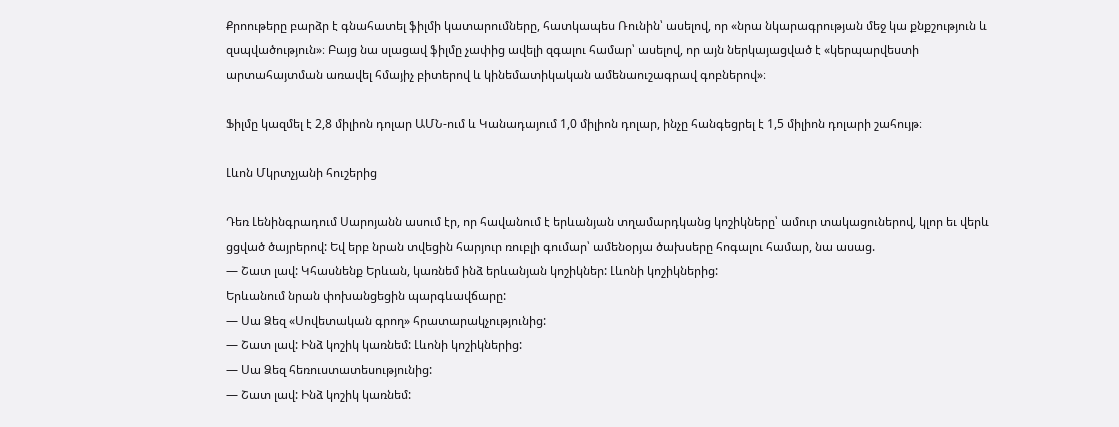Քրոութերը բարձր է գնահատել ֆիլմի կատարումները, հատկապես Ռունին՝ ասելով, որ «նրա նկարագրության մեջ կա քնքշություն և զսպվածություն»։ Բայց նա սլացավ ֆիլմը չափից ավելի զգալու համար՝ ասելով, որ այն ներկայացված է «կերպարվեստի արտահայտման առավել հմայիչ բիտերով և կինեմատիկական ամենաուշագրավ գոբներով»։

Ֆիլմը կազմել է 2,8 միլիոն դոլար ԱՄՆ-ում և Կանադայում 1,0 միլիոն դոլար, ինչը հանգեցրել է 1,5 միլիոն դոլարի շահույթ։

Լևոն Մկրտչյանի հուշերից

Դեռ Լենինգրադում Սարոյանն ասում էր, որ հավանում է երևանյան տղամարդկանց կոշիկները՝ ամուր տակացուներով, կլոր եւ վերև ցցված ծայրերով: Եվ երբ նրան տվեցին հարյուր ռուբլի գումար՝ ամենօրյա ծախսերը հոգալու համար, նա ասաց.
— Շատ լավ: Կհասնենք Երևան, կառնեմ ինձ երևանյան կոշիկներ: Լևոնի կոշիկներից:
Երևանում նրան փոխանցեցին պարգևավճարը:
— Սա Ձեզ «Սովետական գրող» հրատարակչությունից:
— Շատ լավ: Ինձ կոշիկ կառնեմ: Լևոնի կոշիկներից:
— Սա Ձեզ հեռուստատեսությունից:
— Շատ լավ: Ինձ կոշիկ կառնեմ: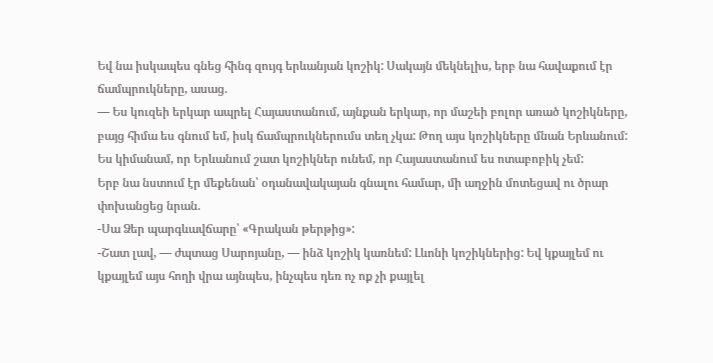Եվ նա իսկապես գնեց հինգ զույգ երևանյան կոշիկ: Սակայն մեկնելիս, երբ նա հավաքում էր ճամպրուկները, ասաց.
— Ես կուզեի երկար ապրել Հայաստանում, այնքան երկար, որ մաշեի բոլոր առած կոշիկները, բայց հիմա ես գնում եմ, իսկ ճամպրուկներումս տեղ չկա: Թող այս կոշիկները մնան Երևանում: Ես կիմանամ, որ Երևանում շատ կոշիկներ ունեմ, որ Հայաստանում ես ոտաբոբիկ չեմ:
Երբ նա նստում էր մեքենան՝ օդանավակայան գնալու համար, մի աղջին մոտեցավ ու ծրար փոխանցեց նրան.
-Սա Ձեր պարգևավճարը՝ «Գրական թերթից»:
-Շատ լավ, — ժպտաց Սարոյանը, — ինձ կոշիկ կառնեմ: Լևոնի կոշիկներից: Եվ կքայլեմ ու կքայլեմ այս հողի վրա այնպես, ինչպես դեռ ոչ ոք չի քայլել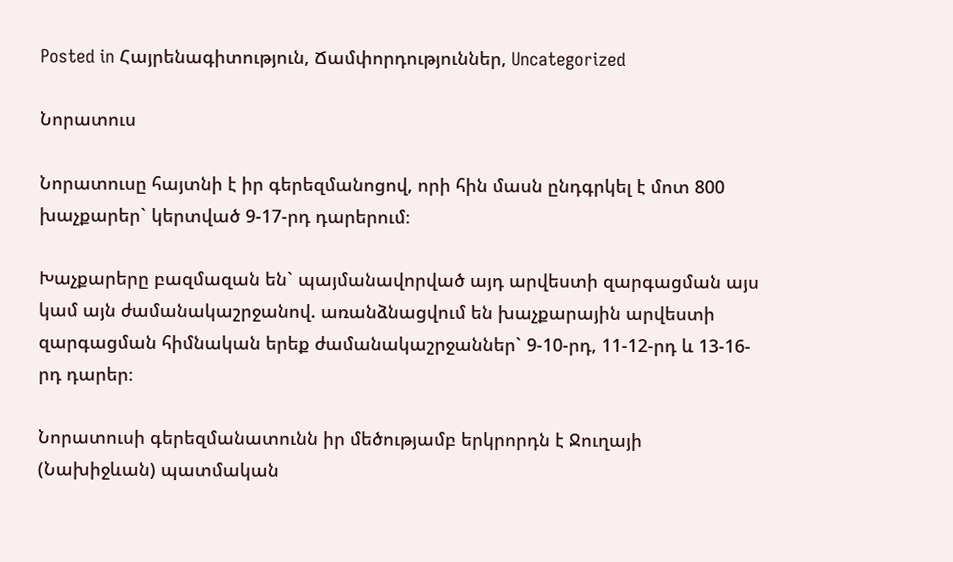Posted in Հայրենագիտություն, Ճամփորդություններ, Uncategorized

Նորատուս

Նորատուսը հայտնի է իր գերեզմանոցով, որի հին մասն ընդգրկել է մոտ 800 խաչքարեր` կերտված 9-17-րդ դարերում։

Խաչքարերը բազմազան են` պայմանավորված այդ արվեստի զարգացման այս կամ այն ժամանակաշրջանով. առանձնացվում են խաչքարային արվեստի զարգացման հիմնական երեք ժամանակաշրջաններ` 9-10-րդ, 11-12-րդ և 13-16-րդ դարեր։

Նորատուսի գերեզմանատունն իր մեծությամբ երկրորդն է Ջուղայի (Նախիջևան) պատմական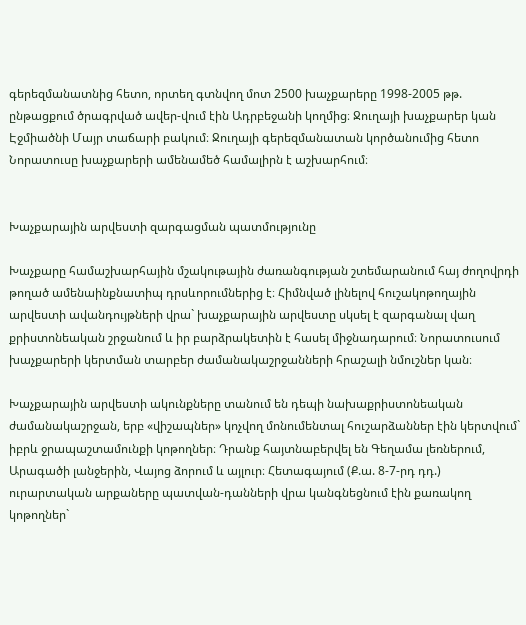գերեզմանատնից հետո, որտեղ գտնվող մոտ 2500 խաչքարերը 1998-2005 թթ. ընթացքում ծրագրված ավեր-վում էին Ադրբեջանի կողմից։ Ջուղայի խաչքարեր կան Էջմիածնի Մայր տաճարի բակում։ Ջուղայի գերեզմանատան կործանումից հետո Նորատուսը խաչքարերի ամենամեծ համալիրն է աշխարհում։


Խաչքարային արվեստի զարգացման պատմությունը

Խաչքարը համաշխարհային մշակութային ժառանգության շտեմարանում հայ ժողովրդի թողած ամենաինքնատիպ դրսևորումներից է։ Հիմնված լինելով հուշակոթողային արվեստի ավանդույթների վրա` խաչքարային արվեստը սկսել է զարգանալ վաղ քրիստոնեական շրջանում և իր բարձրակետին է հասել միջնադարում։ Նորատուսում խաչքարերի կերտման տարբեր ժամանակաշրջանների հրաշալի նմուշներ կան։

Խաչքարային արվեստի ակունքները տանում են դեպի նախաքրիստոնեական ժամանակաշրջան, երբ «վիշապներ» կոչվող մոնումենտալ հուշարձաններ էին կերտվում` իբրև ջրապաշտամունքի կոթողներ։ Դրանք հայտնաբերվել են Գեղամա լեռներում, Արագածի լանջերին, Վայոց ձորում և այլուր։ Հետագայում (Ք.ա. 8-7-րդ դդ.) ուրարտական արքաները պատվան-դանների վրա կանգնեցնում էին քառակող կոթողներ`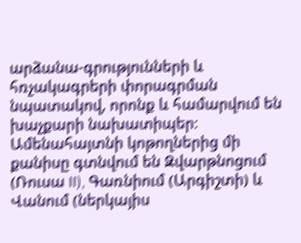արձանա-գրությունների և հռչակագրերի փորագրման նպատակով, որոնք և համարվում են խաչքարի նախատիպեր։ Ամենահայտնի կոթողներից մի քանիսը գտնվում են Զվարթնոցում (Ռուսա II), Գառնիում (Արգիշտի) և Վանում (ներկայիս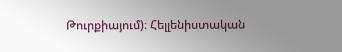Թուրքիայում)։ Հելլենիստական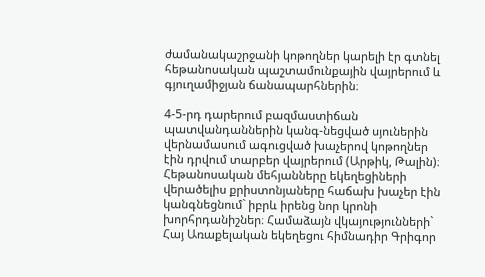ժամանակաշրջանի կոթողներ կարելի էր գտնել հեթանոսական պաշտամունքային վայրերում և գյուղամիջյան ճանապարհներին։

4-5-րդ դարերում բազմաստիճան պատվանդաններին կանգ-նեցված սյուներին վերնամասում ագուցված խաչերով կոթողներ էին դրվում տարբեր վայրերում (Արթիկ, Թալին)։ Հեթանոսական մեհյանները եկեղեցիների վերածելիս քրիստոնյաները հաճախ խաչեր էին կանգնեցնում` իբրև իրենց նոր կրոնի խորհրդանիշներ։ Համաձայն վկայությունների` Հայ Առաքելական եկեղեցու հիմնադիր Գրիգոր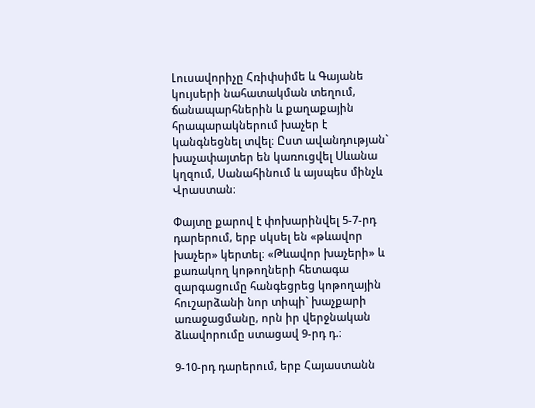Լուսավորիչը Հռիփսիմե և Գայանե կույսերի նահատակման տեղում, ճանապարհներին և քաղաքային հրապարակներում խաչեր է կանգնեցնել տվել։ Ըստ ավանդության` խաչափայտեր են կառուցվել Սևանա կղզում, Սանահինում և այսպես մինչև Վրաստան։

Փայտը քարով է փոխարինվել 5-7-րդ դարերում, երբ սկսել են «թևավոր խաչեր» կերտել։ «Թևավոր խաչերի» և քառակող կոթողների հետագա զարգացումը հանգեցրեց կոթողային հուշարձանի նոր տիպի` խաչքարի առաջացմանը, որն իր վերջնական ձևավորումը ստացավ 9-րդ դ.։

9-10-րդ դարերում, երբ Հայաստանն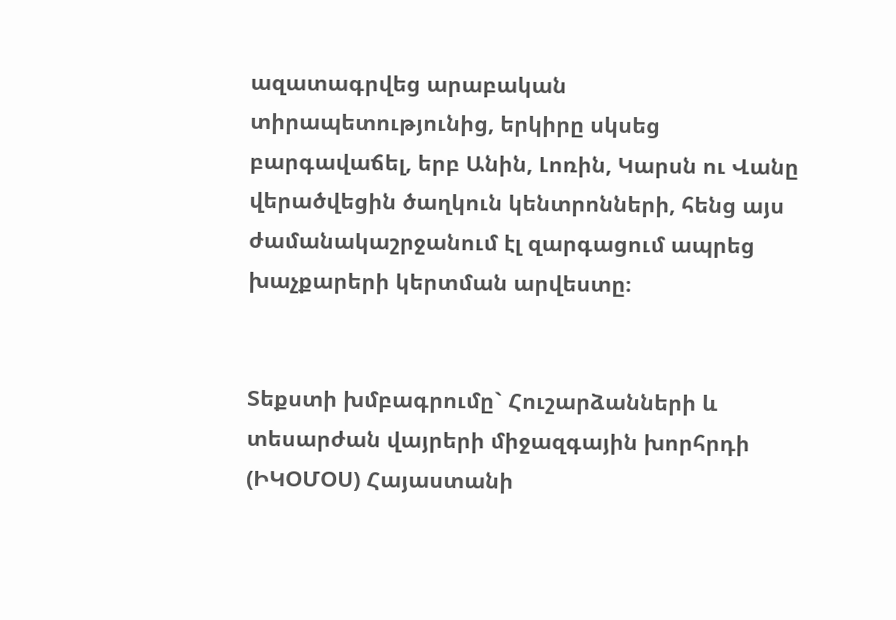ազատագրվեց արաբական տիրապետությունից, երկիրը սկսեց բարգավաճել, երբ Անին, Լոռին, Կարսն ու Վանը վերածվեցին ծաղկուն կենտրոնների, հենց այս ժամանակաշրջանում էլ զարգացում ապրեց խաչքարերի կերտման արվեստը։


Տեքստի խմբագրումը` Հուշարձանների և տեսարժան վայրերի միջազգային խորհրդի (ԻԿՕՄՕՍ) Հայաստանի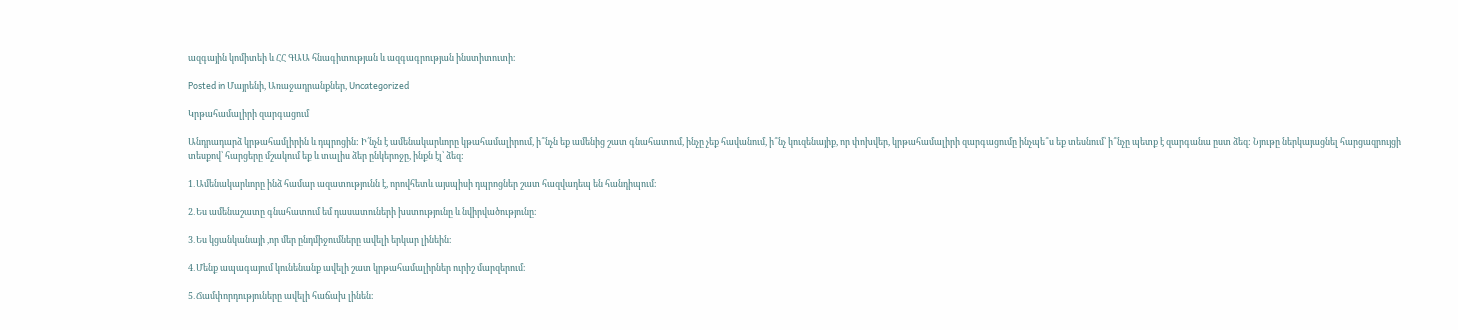ազգային կոմիտեի և ՀՀ ԳԱԱ հնագիտության և ազգագրության ինստիտուտի։

Posted in Մայրենի, Առաջադրանքներ, Uncategorized

Կրթահամալիրի զարգացում

Անդրադարձ կրթահամլիրին և դպրոցին: Ի՛նչն է ամենակարևորը կթահամալիրում, ի՞նչն եք ամենից շատ գնահատում, ինչը չեք հավանում, ի՞նչ կուզենայիք, որ փոխվեր, կրթահամալիրի զարգացումը ինչպե՞ս եք տեսնում՝ ի՞նչը պետք է զարգանա ըստ ձեզ: Նյութը ներկայացնել հարցազրույցի տեսքով՝ հարցերը մշակում եք և տալիս ձեր ընկերոջը, ինքն էլ՝ ձեզ:

1․Ամենակարևորը ինձ համար ազատությունն է, որովհետև այսպիսի դպրոցներ շատ հազվադեպ են հանդիպում։

2․Ես ամենաշատը գնահատում եմ դասատուների խստությունը և նվիրվածությունը։

3․Ես կցանկանայի ,որ մեր ընդմիջումները ավելի երկար լինեին։

4․Մենք ապագայում կունենանք ավելի շատ կրթահամալիրներ ուրիշ մարզերում։

5․Ճամփորդություները ավելի հաճախ լինեն։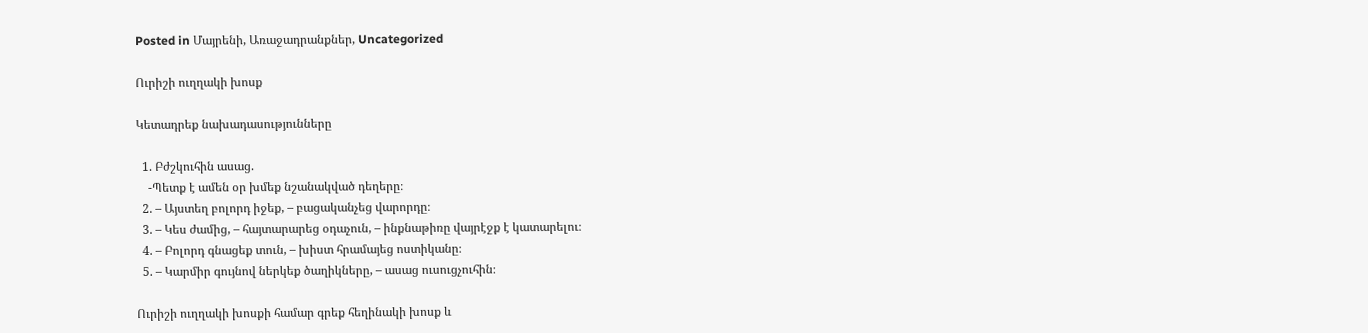Posted in Մայրենի, Առաջադրանքներ, Uncategorized

Ուրիշի ուղղակի խոսք

Կետադրեք նախադասությունները

  1. Բժշկուհին ասաց.
    -Պետք է ամեն օր խմեք նշանակված դեղերը։
  2. – Այստեղ բոլորդ իջեք, – բացականչեց վարորդը։
  3. – Կես ժամից, – հայտարարեց օդաչուն, – ինքնաթիռը վայրէջք է կատարելու։
  4. – Բոլորդ գնացեք տուն, – խիստ հրամայեց ոստիկանը։
  5. – Կարմիր գույնով ներկեք ծաղիկները, – ասաց ուսուցչուհին։

Ուրիշի ուղղակի խոսքի համար գրեք հեղինակի խոսք և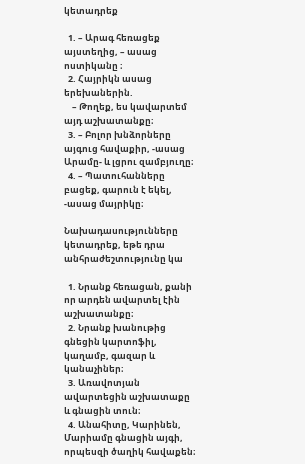կետադրեք

  1. – Արագ հեռացեք այստեղից, – ասաց ոստիկանը ։
  2. Հայրիկն ասաց երեխաներին.
    – Թողեք, ես կավարտեմ այդ աշխատանքը։
  3. – Բոլոր խնձորները այգուց հավաքիր, -ասաց Արամը- և լցրու զամբյուղը։
  4. – Պատուհանները բացեք, գարուն է եկել, -ասաց մայրիկը։

Նախադասությունները կետադրեք, եթե դրա անհրաժեշտությունը կա

  1. Նրանք հեռացան, քանի որ արդեն ավարտել էին աշխատանքը։
  2. Նրանք խանութից գնեցին կարտոֆիլ, կաղամբ, գազար և կանաչիներ։
  3. Առավոտյան ավարտեցին աշխատաքը և գնացին տուն։
  4. Անահիտը, Կարինեն, Մարիամը գնացին այգի, որպեսզի ծաղիկ հավաքեն։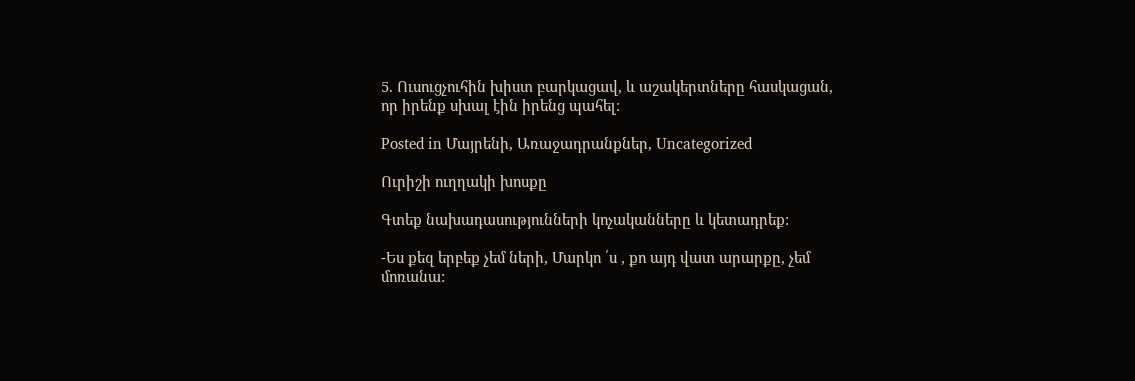5. Ուսուցչուհին խիստ բարկացավ, և աշակերտները հասկացան, որ իրենք սխալ էին իրենց պահել։

Posted in Մայրենի, Առաջադրանքներ, Uncategorized

Ուրիշի ուղղակի խոսքը

Գտեք նախադասությունների կոչականները և կետադրեք:

-Ես քեզ երբեք չեմ ների, Մարկո ՛ս , քո այդ վատ արարքը, չեմ մոռանա: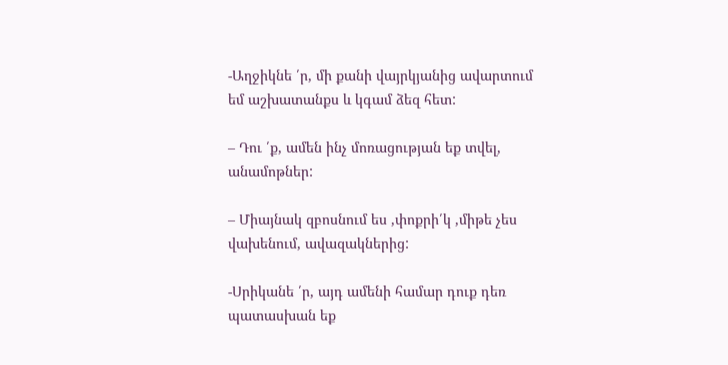-Աղջիկնե ՛ր, մի քանի վայրկյանից ավարտում եմ աշխատանքս և կգամ ձեզ հետ:

– Դու ՛ք, ամեն ինչ մոռացության եք տվել, անամոթներ:

– Միայնակ զբոսնում ես ,փոքրի՛կ ,միթե չես վախենում, ավազակներից:

-Սրիկանե ՛ր, այդ ամենի համար դուք դեռ պատասխան եք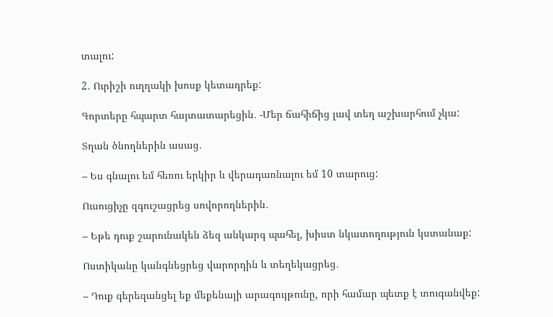տալու:

2. Ուրիշի ուղղակի խոսք կետադրեք:

Գորտերը հպարտ հայտատարեցին․ -Մեր ճահիճից լավ տեղ աշխարհում չկա:

Տղան ծնողներին ասաց․

– Ես գնալու եմ հեռու երկիր և վերադառնալու եմ 10 տարուց:

Ուսուցիչը զգուշացրեց սովորողներին․

– Եթե դուք շարունակեն ձեզ անկարգ պահել, խիստ նկատողություն կստանաք:

Ոստիկանը կանգնեցրեց վարորդին և տեղեկացրեց․

– Դուք գերեզանցել եք մեքենայի արագույթունը, որի համար պետք է տուգանվեք: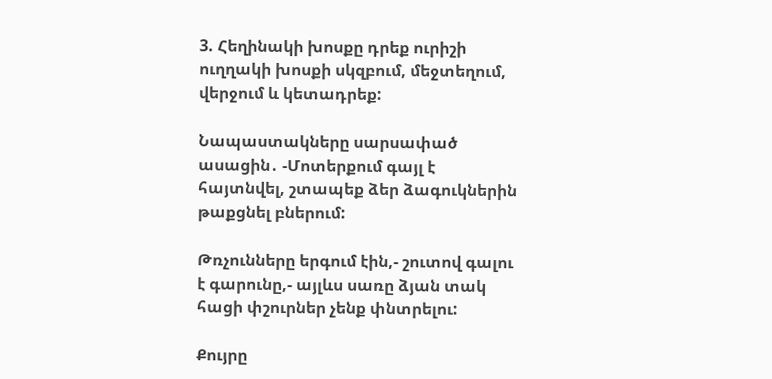3. Հեղինակի խոսքը դրեք ուրիշի ուղղակի խոսքի սկզբում, մեջտեղում, վերջում և կետադրեք:

Նապաստակները սարսափած ասացին․ -Մոտերքում գայլ է հայտնվել, շտապեք ձեր ձագուկներին թաքցնել բներում:

Թռչունները երգում էին,- շուտով գալու է գարունը,- այլևս սառը ձյան տակ հացի փշուրներ չենք փնտրելու:

Քույրը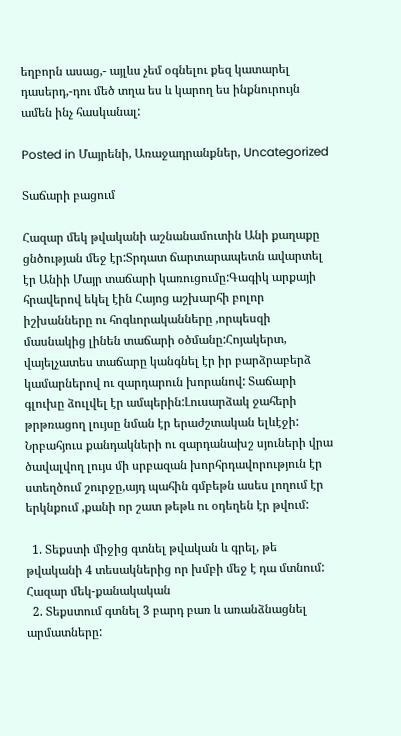եղբորն ասաց,- այլևս չեմ օգնելու քեզ կատարել դասերդ,-դու մեծ տղա ես և կարող ես ինքնուրույն ամեն ինչ հասկանալ:

Posted in Մայրենի, Առաջադրանքներ, Uncategorized

Տաճարի բացում

Հազար մեկ թվականի աշնանամուտին Անի քաղաքը ցնծության մեջ էր:Տրդատ ճարտարապետն ավարտել էր Անիի Մայր տաճարի կառուցումը:Գագիկ արքայի հրավերով եկել էին Հայոց աշխարհի բոլոր իշխանները ու հոգևորականները ,որպեսզի մասնակից լինեն տաճարի օծմանը:Հոյակերտ, վայելչատես տաճարը կանգնել էր իր բարձրաբերձ կամարներով ու զարդարուն խորանով: Տաճարի գլուխը ձուլվել էր ամպերին:Լուսարձակ ջահերի թրթռացող լույսը նման էր երաժշտական ելևէջի: Նրբահյուս քանդակների ու զարդանախշ սյուների վրա ծավալվող լույս մի սրբազան խորհրդավորություն էր ստեղծում շուրջը,այդ պահին գմբեթն ասես լողում էր երկնքում ,քանի որ շատ թեթև ու օդեղեն էր թվում:

  1. Տեքստի միջից գտնել թվական և գրել, թե թվականի 4 տեսակներից որ խմբի մեջ է դա մտնում: Հազար մեկ-քանակական
  2. Տեքստում գտնել 3 բարդ բառ և առանձնացնել արմատները: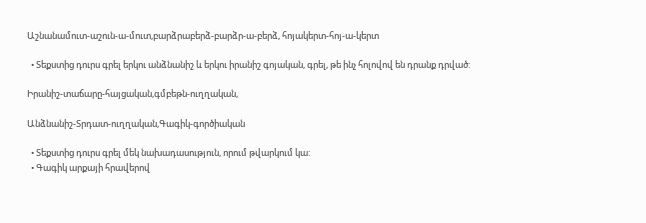Աշնանամուտ-աշուն-ա-մուտ,բարձրաբերձ-բարձր-ա-բերձ, հոյակերտ-հոյ-ա-կերտ

  • Տեքստից դուրս գրել երկու անձնանիշ և երկու իրանիշ գոյական, գրել, թե ինչ հոլովով են դրանք դրված:

Իրանիշ-տաճարը-հայցական,գմբեթն-ուղղական,

Անձնանիշ-Տրդատ-ուղղական,Գագիկ-գործիական

  • Տեքստից դուրս գրել մեկ նախադասություն, որում թվարկում կա:
  • Գագիկ արքայի հրավերով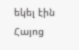եկել էին Հայոց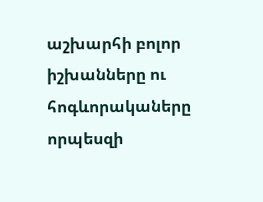աշխարհի բոլոր իշխանները ու հոգևորակաները որպեսզի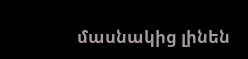մասնակից լինեն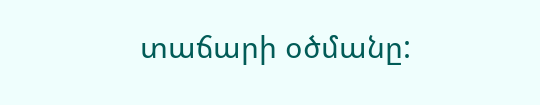տաճարի օծմանը: